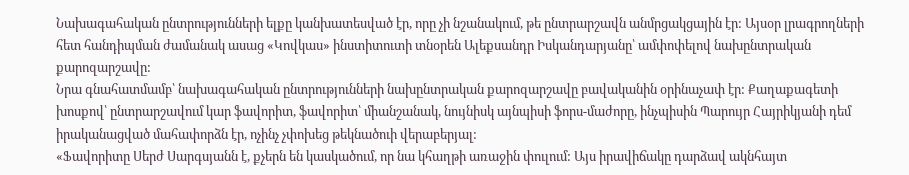Նախագահական ընտրությունների ելքը կանխատեսված էր, որը չի նշանակում, թե ընտրարշավն անմրցակցային էր: Այսօր լրագրողների հետ հանդիպման ժամանակ ասաց «Կովկաս» ինստիտուտի տնօրեն Ալեքսանդր Իսկանդարյանը՝ ամփոփելով նախընտրական քարոզարշավը:
Նրա գնահատմամբ՝ նախագահական ընտրությունների նախընտրական քարոզարշավը բավականին օրինաչափ էր: Քաղաքագետի խոսքով՝ ընտրարշավում կար ֆավորիտ, ֆավորիտ՝ միանշանակ, նույնիսկ այնպիսի ֆորս-մաժորը, ինչպիսին Պարույր Հայրիկյանի դեմ իրականացված մահափորձն էր, ոչինչ չփոխեց թեկնածուի վերաբերյալ:
«Ֆավորիտը Սերժ Սարգսյանն է, քչերն են կասկածում, որ նա կհաղթի առաջին փուլում: Այս իրավիճակը դարձավ ակնհայտ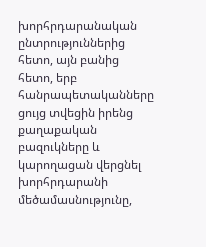խորհրդարանական ընտրություններից հետո, այն բանից հետո, երբ հանրապետականները ցույց տվեցին իրենց քաղաքական բազուկները և կարողացան վերցնել խորհրդարանի մեծամասնությունը,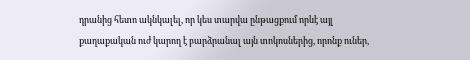դրանից հետո ակնկալել, որ կես տարվա ընթացքում որևէ այլ քաղաքական ուժ կարող է բարձրանալ այն տոկոսներից, որոնք ուներ,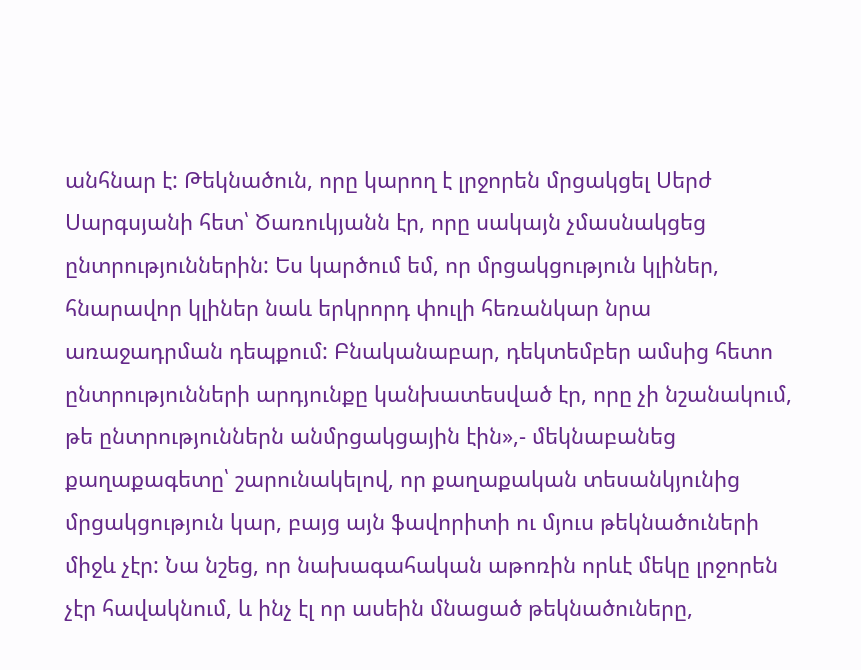անհնար է: Թեկնածուն, որը կարող է լրջորեն մրցակցել Սերժ Սարգսյանի հետ՝ Ծառուկյանն էր, որը սակայն չմասնակցեց ընտրություններին: Ես կարծում եմ, որ մրցակցություն կլիներ, հնարավոր կլիներ նաև երկրորդ փուլի հեռանկար նրա առաջադրման դեպքում: Բնականաբար, դեկտեմբեր ամսից հետո ընտրությունների արդյունքը կանխատեսված էր, որը չի նշանակում, թե ընտրություններն անմրցակցային էին»,- մեկնաբանեց քաղաքագետը՝ շարունակելով, որ քաղաքական տեսանկյունից մրցակցություն կար, բայց այն ֆավորիտի ու մյուս թեկնածուների միջև չէր: Նա նշեց, որ նախագահական աթոռին որևէ մեկը լրջորեն չէր հավակնում, և ինչ էլ որ ասեին մնացած թեկնածուները,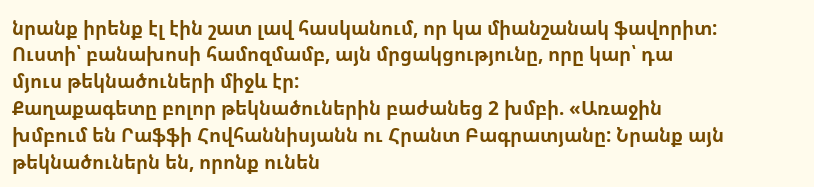նրանք իրենք էլ էին շատ լավ հասկանում, որ կա միանշանակ ֆավորիտ: Ուստի՝ բանախոսի համոզմամբ, այն մրցակցությունը, որը կար՝ դա մյուս թեկնածուների միջև էր:
Քաղաքագետը բոլոր թեկնածուներին բաժանեց 2 խմբի. «Առաջին խմբում են Րաֆֆի Հովհաննիսյանն ու Հրանտ Բագրատյանը: Նրանք այն թեկնածուներն են, որոնք ունեն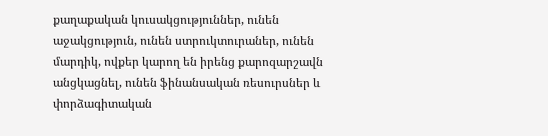քաղաքական կուսակցություններ, ունեն աջակցություն, ունեն ստրուկտուրաներ, ունեն մարդիկ, ովքեր կարող են իրենց քարոզարշավն անցկացնել, ունեն ֆինանսական ռեսուրսներ և փորձագիտական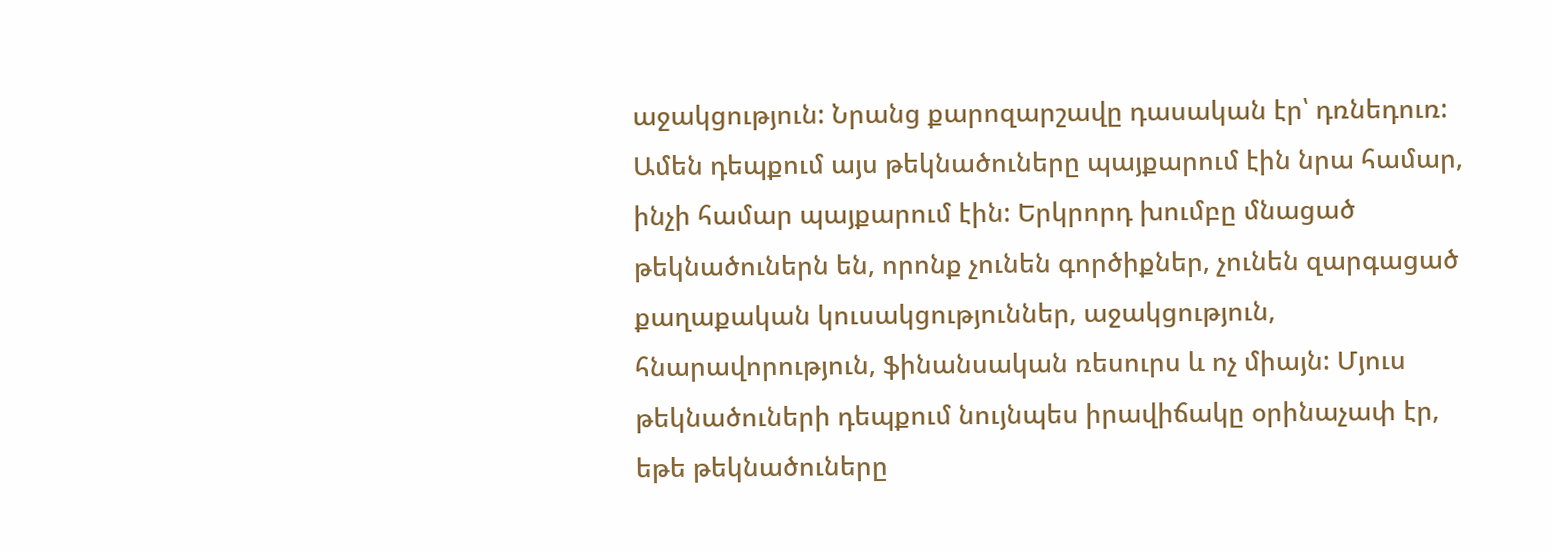աջակցություն: Նրանց քարոզարշավը դասական էր՝ դռնեդուռ: Ամեն դեպքում այս թեկնածուները պայքարում էին նրա համար, ինչի համար պայքարում էին: Երկրորդ խումբը մնացած թեկնածուներն են, որոնք չունեն գործիքներ, չունեն զարգացած քաղաքական կուսակցություններ, աջակցություն, հնարավորություն, ֆինանսական ռեսուրս և ոչ միայն: Մյուս թեկնածուների դեպքում նույնպես իրավիճակը օրինաչափ էր, եթե թեկնածուները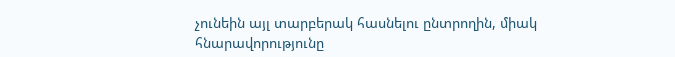չունեին այլ տարբերակ հասնելու ընտրողին, միակ հնարավորությունը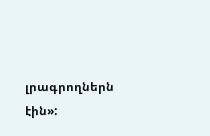լրագրողներն էին»: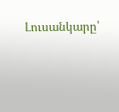Լուսանկարը՝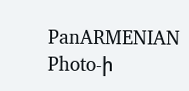PanARMENIAN Photo-ի